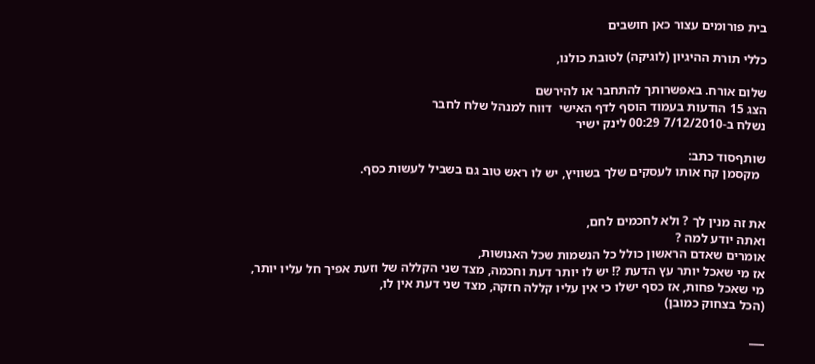בית פורומים עצור כאן חושבים

כללי תורת ההיגיון (לוגיקה) לטובת כולנו,

שלום אורח. באפשרותך להתחבר או להירשם
הצג 15 הודעות בעמוד הוסף לדף האישי  דווח למנהל שלח לחבר
נשלח ב-7/12/2010 00:29 לינק ישיר

שותףסוד כתב:
  מקסמן קח אותו לעסקים שלך בשוויץ, יש לו ראש טוב גם בשביל לעשות כסף.


את זה מנין לך ? ולא לחכמים לחם,
ואתה יודע למה ?
אומרים שאדם הראשון כולל כל הנשמות שכל האנושות,
אז מי שאכל יותר עץ הדעת ?! יש לו יותר דעת וחכמה, מצד שני הקללה של וזעת אפיך חל עליו יותר,
מי שאכל פחות, אז כסף ישלו כי אין עליו קללה חזקה, מצד שני דעת אין לו,
(הכל בצחוק כמובן)

___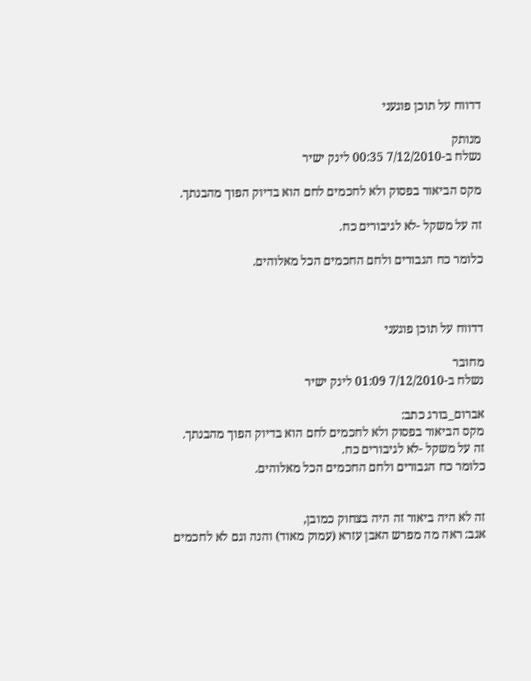דדווח על תוכן פוגעני

מנותק
נשלח ב-7/12/2010 00:35 לינק ישיר

מקס הביאור בפסוק ולא לחכמים לחם הוא בדיוק הפוך מהבנתך.

זה על משקל -לא לגיבורים כח.

כלומר כח הגבורים ולחם החכמים הכל מאלוהים.



דדווח על תוכן פוגעני

מחובר
נשלח ב-7/12/2010 01:09 לינק ישיר

אברום_בורג כתב:
מקס הביאור בפסוק ולא לחכמים לחם הוא בדיוק הפוך מהבנתך.
זה על משקל -לא לגיבורים כח.
כלומר כח הגבורים ולחם החכמים הכל מאלוהים.


זה לא היה ביאור זה היה בצחוק כמובן,
אגב: ראה מה מפרש האבן עזרא (עמוק מאוד) והנה וגם לא לחכמים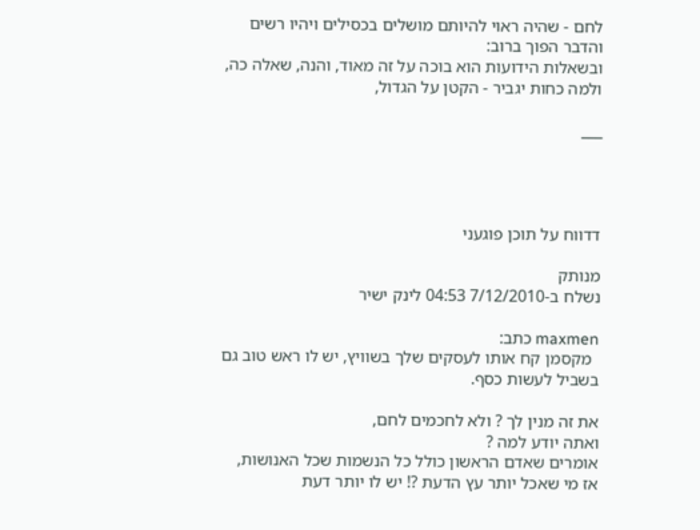לחם - שהיה ראוי להיותם מושלים בכסילים ויהיו רשים והדבר הפוך ברוב:
ובשאלות הידועות הוא בוכה על זה מאוד, והנה, שאלה כה, ולמה כחות יגביר - הקטן על הגדול,

___




דדווח על תוכן פוגעני

מנותק
נשלח ב-7/12/2010 04:53 לינק ישיר

maxmen כתב:
  מקסמן קח אותו לעסקים שלך בשוויץ, יש לו ראש טוב גם בשביל לעשות כסף.

את זה מנין לך ? ולא לחכמים לחם,
ואתה יודע למה ?
אומרים שאדם הראשון כולל כל הנשמות שכל האנושות,
אז מי שאכל יותר עץ הדעת ?! יש לו יותר דעת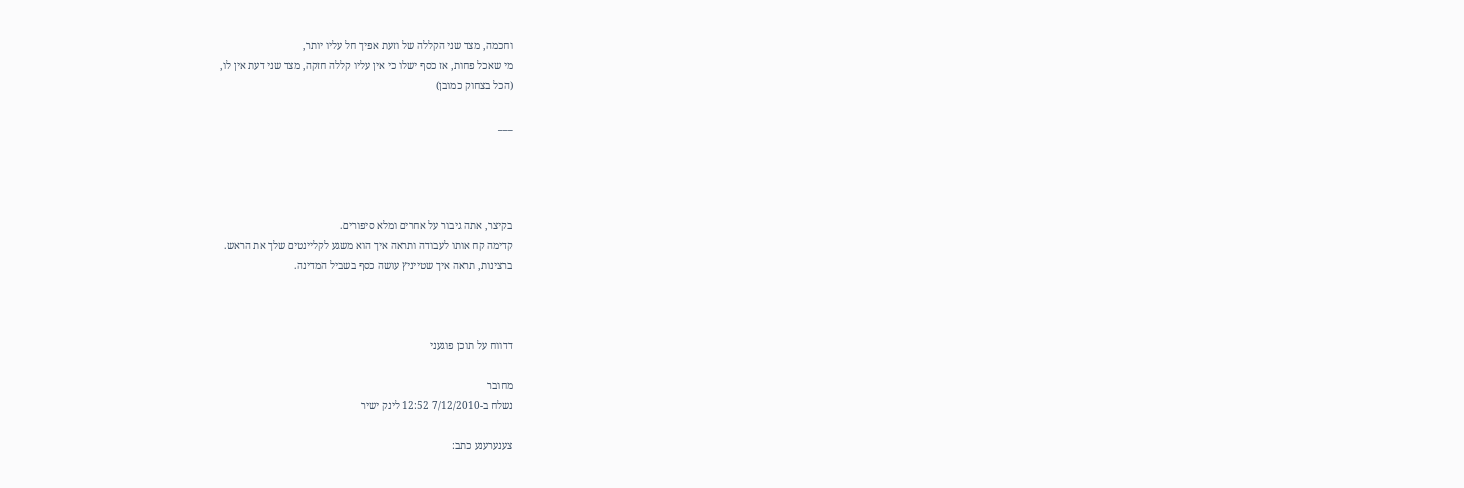וחכמה, מצד שני הקללה של וזעת אפיך חל עליו יותר,
מי שאכל פחות, אז כסף ישלו כי אין עליו קללה חזקה, מצד שני דעת אין לו,
(הכל בצחוק כמובן)

___




בקיצר, אתה גיבור על אחרים ומלא סיפורים.
קדימה קח אותו לעבודה ותראה איך הוא משגע לקליינטים שלך את הראש.
ברצינות, תראה איך שטייניץ עושה כסף בשביל המדינה.



דדווח על תוכן פוגעני

מחובר
נשלח ב-7/12/2010 12:52 לינק ישיר

צענערענע כתב: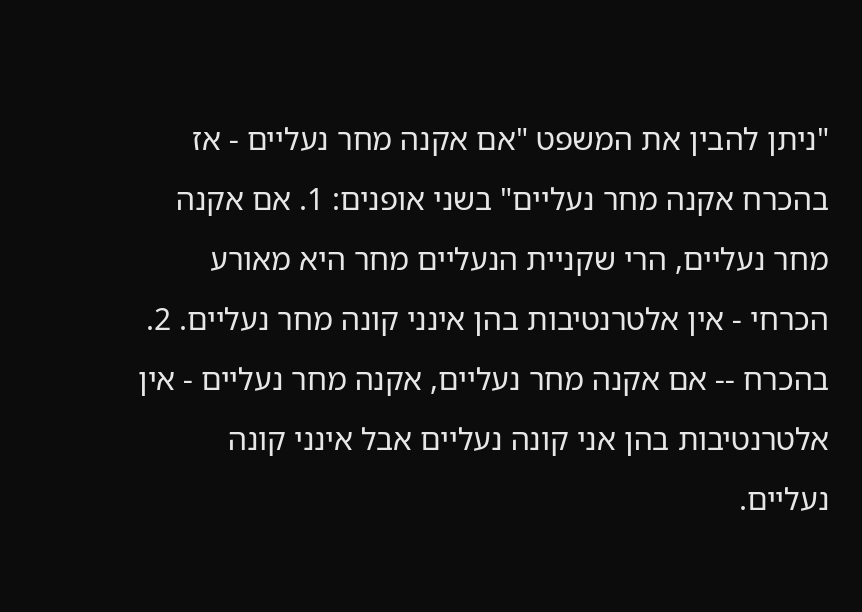"ניתן להבין את המשפט "אם אקנה מחר נעליים - אז בהכרח אקנה מחר נעליים" בשני אופנים: 1. אם אקנה מחר נעליים, הרי שקניית הנעליים מחר היא מאורע הכרחי - אין אלטרנטיבות בהן אינני קונה מחר נעליים. 2. בהכרח -- אם אקנה מחר נעליים, אקנה מחר נעליים - אין אלטרנטיבות בהן אני קונה נעליים אבל אינני קונה נעליים.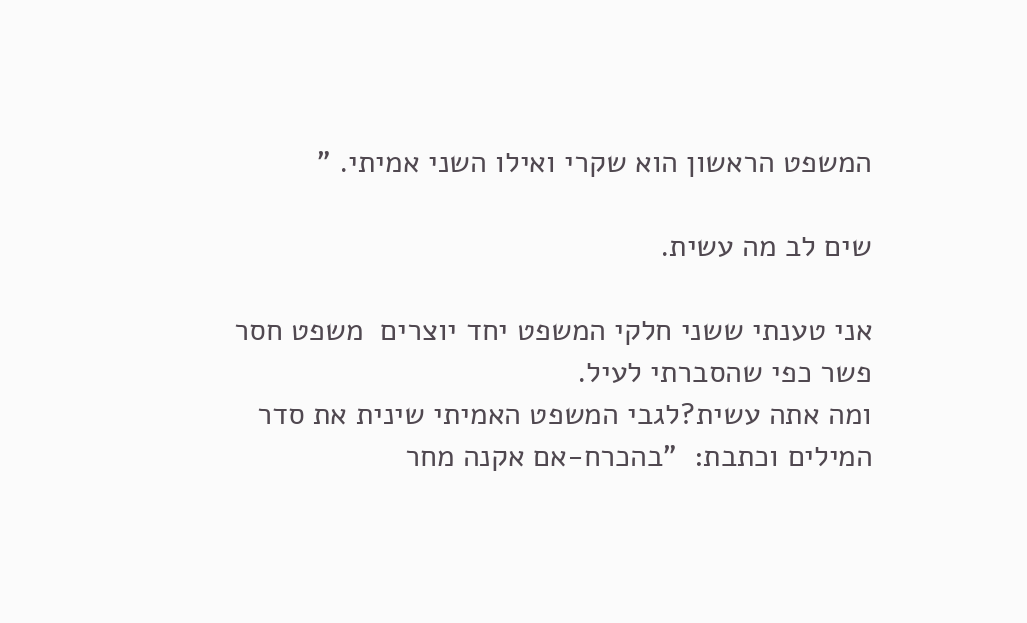המשפט הראשון הוא שקרי ואילו השני אמיתי. "

שים לב מה עשית.

אני טענתי ששני חלקי המשפט יחד יוצרים  משפט חסר פשר כפי שהסברתי לעיל.
ומה אתה עשית?לגבי המשפט האמיתי שינית את סדר המילים וכתבת:  "בהכרח-אם אקנה מחר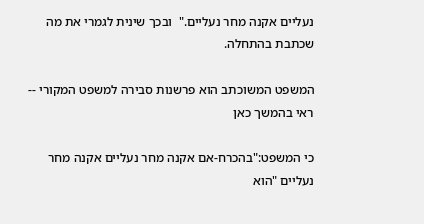נעליים אקנה מחר נעליים."  ובכך שינית לגמרי את מה שכתבת בהתחלה.

המשפט המשוכתב הוא פרשנות סבירה למשפט המקורי -- ראי בהמשך כאן

כי המשפט:"בהכרח-אם אקנה מחר נעליים אקנה מחר נעליים "הוא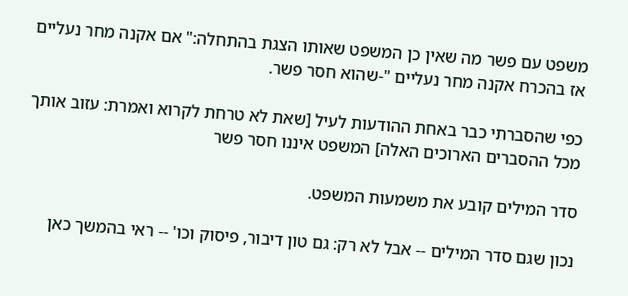משפט עם פשר מה שאין כן המשפט שאותו הצגת בהתחלה:" אם אקנה מחר נעליים אז בהכרח אקנה מחר נעליים "-שהוא חסר פשר.

כפי שהסברתי כבר באחת ההודעות לעיל [שאת לא טרחת לקרוא ואמרת: עזוב אותך מכל ההסברים הארוכים האלה] המשפט איננו חסר פשר

סדר המילים קובע את משמעות המשפט.

נכון שגם סדר המילים -- אבל לא רק: גם טון דיבור, פיסוק וכו' -- ראי בהמשך כאן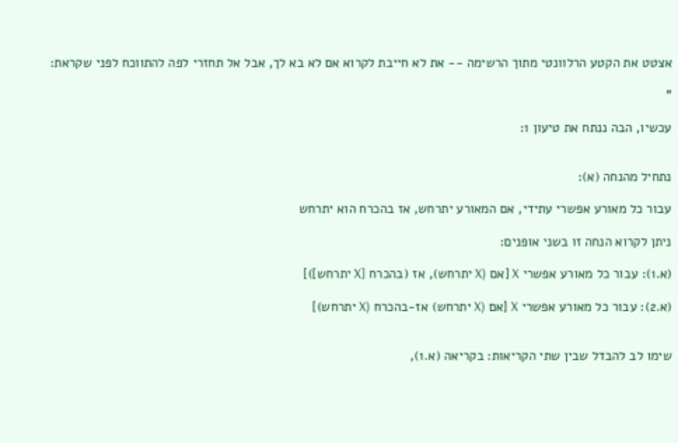אצטט את הקטע הרלוונטי מתוך הרשימה -- את לא חייבת לקרוא אם לא בא לך, אבל אל תחזרי לפה להתווכח לפני שקראת:

"

עכשיו, הבה ננתח את טיעון 1:


נתחיל מהנחה (א):

עבור כל מאורע אפשרי עתידי, אם המאורע יתרחש, אז בהכרח הוא יתרחש

ניתן לקרוא הנחה זו בשני אופנים:

(א.1): עבור כל מאורע אפשרי X [אם (X יתרחש), אז (בהכרח [X יתרחש])]

(א.2): עבור כל מאורע אפשרי X [אם (X יתרחש) אז-בהכרח (X יתרחש)]


שימו לב להבדל שבין שתי הקריאות: בקריאה (א.1),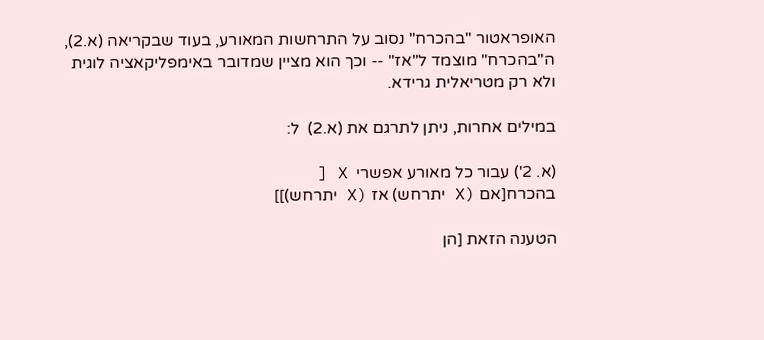האופראטור "בהכרח" נסוב על התרחשות המאורע, בעוד שבקריאה (א.2), ה"בהכרח" מוצמד ל"אז" -- וכך הוא מציין שמדובר באימפליקאציה לוגית ולא רק מטריאלית גרידא.

במילים אחרות, ניתן לתרגם את (א.2)  ל:

(א. 2') עבור כל מאורע אפשרי  X [
בהכרח[אם (X יתרחש) אז (X יתרחש)]]

הטענה הזאת [הן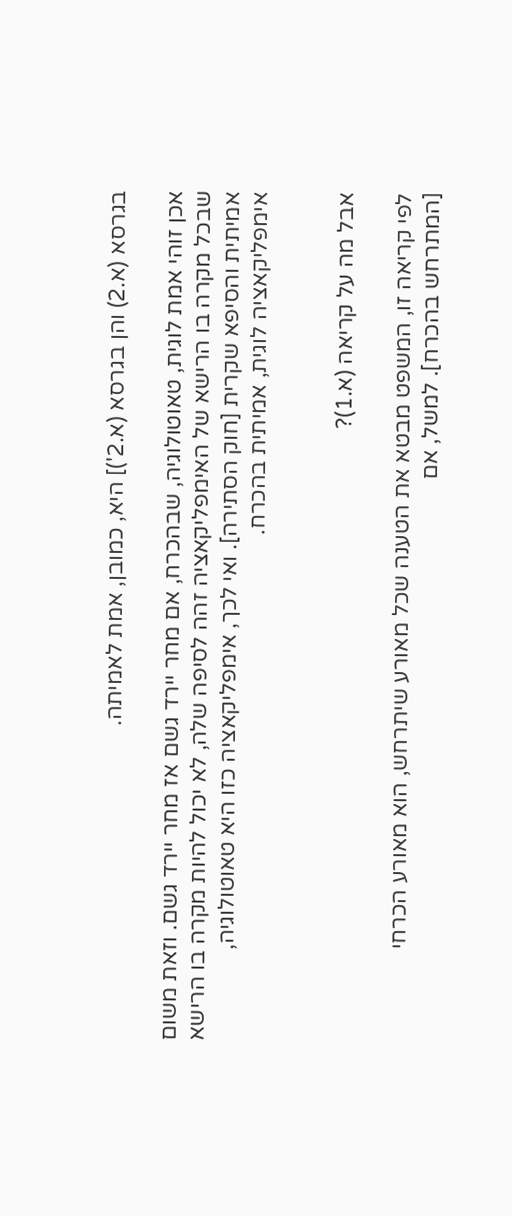בגרסא (א.2) והן בגרסא (א.2')] היא, כמובן, אמת לאמיתה.

אכן זוהי אמת לוגית, טאוטולוגיה, שבהכרח, אם מחר יירד גשם אז מחר יירד גשם. וזאת משום שבכל מקרה בו הרישא של האימפליקאציה זהה לסיפה שלה, לא יכול להיות מקרה בו הרישא אמיתית והסיפא שקרית [חוק הסתירה]. ואי לכך, אימפליקאציה כזו היא טאוטולוגיה, אימפליקאציה לוגית, אמיתית בהכרח.


אבל מה על קריאה (א.1)?

לפי קריאה זו, המשפט מבטא את הטענה שכל מאורע שיתרחש, הוא מאורע הכרחי [המתרחש בהכרח]. למשל, אם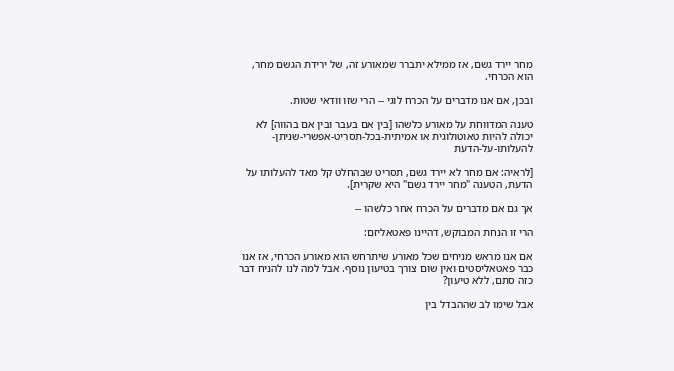מחר יירד גשם, אז ממילא יתברר שמאורע זה, של ירידת הגשם מחר, הוא הכרחי.

ובכן, אם אנו מדברים על הכרח לוגי -- הרי שזו וודאי שטות.

טענה המדווחת על מאורע כלשהו [בין אם בעבר ובין אם בהווה] לא יכולה להיות טאוטולוגית או אמיתית-בכל-תסריט-אפשרי-שניתן-להעלותו-על-הדעת

[לראיה: אם מחר לא יירד גשם, תסריט שבהחלט קל מאד להעלותו על הדעת, הטענה "מחר יירד גשם" היא שקרית].

אך גם אם מדברים על הכרח אחר כלשהו --

הרי זו הנחת המבוקש, דהיינו פאטאליזם:

אם אנו מראש מניחים שכל מאורע שיתרחש הוא מאורע הכרחי, אז אנו כבר פאטאליסטים ואין שום צורך בטיעון נוסף. אבל למה לנו להניח דבר כזה סתם, ללא טיעון?

אבל שימו לב שההבדל בין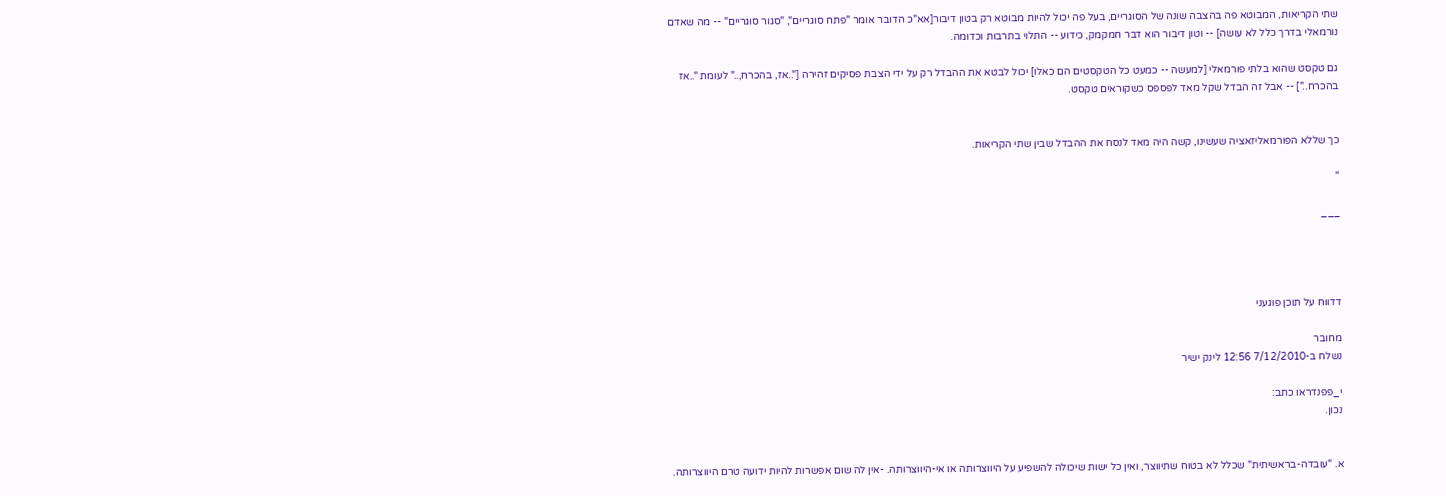שתי הקריאות, המבוטא פה בהצבה שונה של הסוגריים, בעל פה יכול להיות מבוטא רק בטון דיבור[אא"כ הדובר אומר "פתח סוגריים", "סגור סוגריים" -- מה שאדם נורמאלי בדרך כלל לא עושה] -- וטון דיבור הוא דבר חמקמק, כידוע -- התלוי בתרבות וכדומה.

גם טקסט שהוא בלתי פורמאלי [למעשה -- כמעט כל הטקסטים הם כאלו] יכול לבטא את ההבדל רק על ידי הצבת פסיקים זהירה ["..אז, בהכרח,.." לעומת "..אז בהכרח.."] -- אבל זה הבדל שקל מאד לפספס כשקוראים טקסט.


כך שללא הפורמאליזאציה שעשינו, קשה היה מאד לנסח את ההבדל שבין שתי הקריאות.

"

___




דדווח על תוכן פוגעני

מחובר
נשלח ב-7/12/2010 12:56 לינק ישיר

י_פפנדראו כתב:
נכון.


א. "עובדה-בראשיתית" שכלל לא בטוח שתיווצר, ואין כל ישות שיכולה להשפיע על היווצרותה או אי-היווצרותה. -אין לה שום אפשרות להיות ידועה טרם היווצרותה.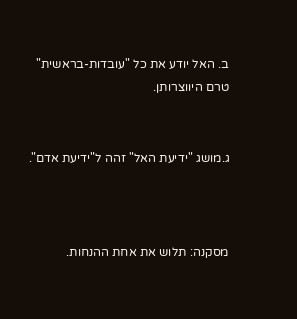ב. האל יודע את כל "עובדות-בראשית" טרם היווצרותן.


ג.מושג "ידיעת האל" זהה ל"ידיעת אדם".



מסקנה: תלוש את אחת ההנחות.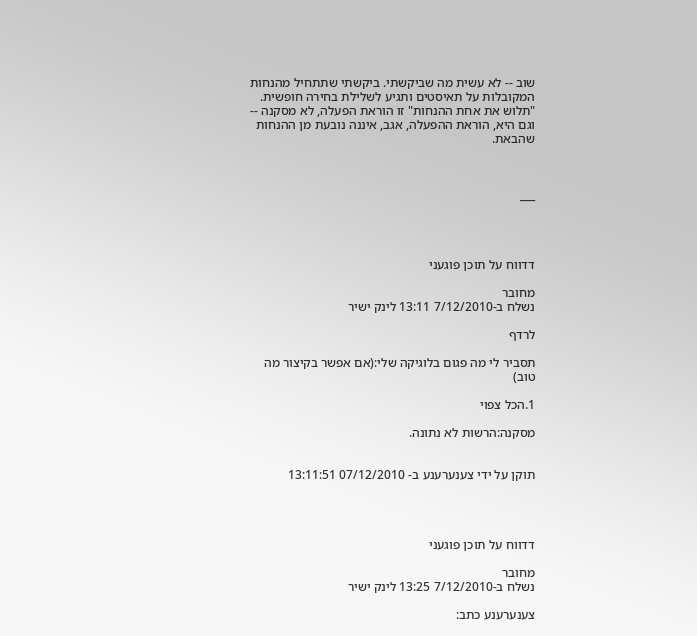שוב -- לא עשית מה שביקשתי. ביקשתי שתתחיל מהנחות המקובלות על תאיסטים ותגיע לשלילת בחירה חופשית. "תלוש את אחת ההנחות" זו הוראת הפעלה, לא מסקנה -- וגם היא, הוראת ההפעלה, אגב, איננה נובעת מן ההנחות שהבאת.



___




דדווח על תוכן פוגעני

מחובר
נשלח ב-7/12/2010 13:11 לינק ישיר

לרדף

תסביר לי מה פגום בלוגיקה שלי:(אם אפשר בקיצור מה טוב)

1.הכל צפוי

מסקנה:הרשות לא נתונה.


תוקן על ידי צענערענע ב- 07/12/2010 13:11:51




דדווח על תוכן פוגעני

מחובר
נשלח ב-7/12/2010 13:25 לינק ישיר

צענערענע כתב: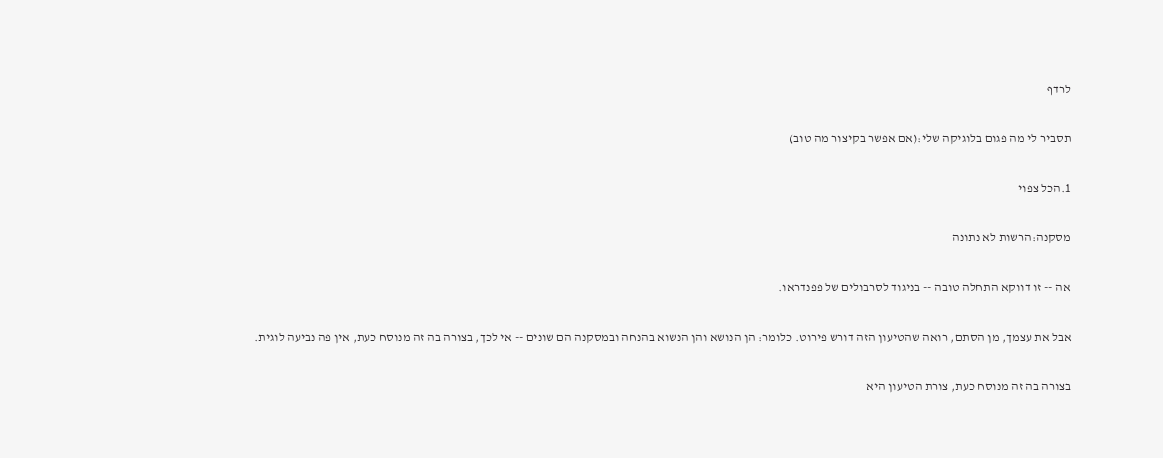לרדף

תסביר לי מה פגום בלוגיקה שלי:(אם אפשר בקיצור מה טוב)

1.הכל צפוי

מסקנה:הרשות לא נתונה

אה -- זו דווקא התחלה טובה -- בניגוד לסרבולים של פפנדראו.

אבל את עצמך, מן הסתם, רואה שהטיעון הזה דורש פירוט. כלומר: הן הנושא והן הנשוא בהנחה ובמסקנה הם שונים -- אי לכך, בצורה בה זה מנוסח כעת, אין פה נביעה לוגית.

בצורה בה זה מנוסח כעת, צורת הטיעון היא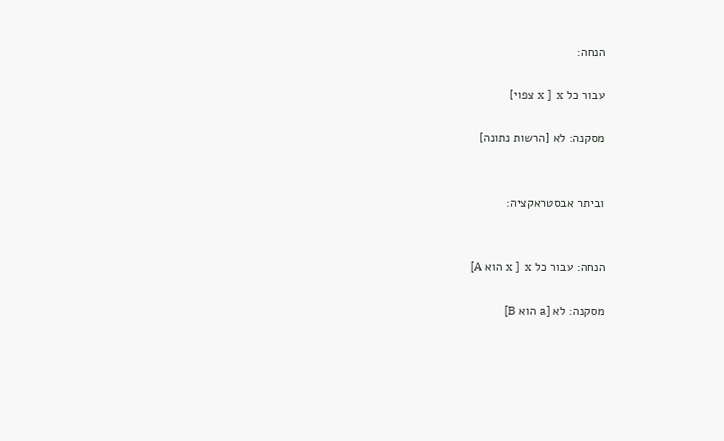הנחה:

עבור כל x ]  x צפוי]

מסקנה: לא [הרשות נתונה]


וביתר אבסטראקציה:


הנחה: עבור כל x ]  x הוא A]

מסקנה: לא [a הוא B]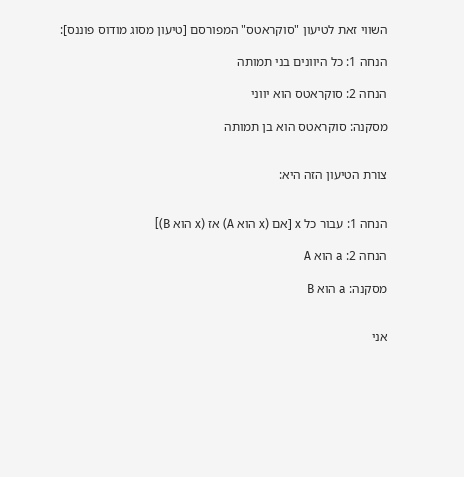השווי זאת לטיעון "סוקראטס" המפורסם [טיעון מסוג מודוס פוננס]:

הנחה 1: כל היוונים בני תמותה

הנחה 2: סוקראטס הוא יווני

מסקנה: סוקראטס הוא בן תמותה


צורת הטיעון הזה היא:


הנחה 1: עבור כל x [אם (x הוא A) אז (x הוא B)]

הנחה 2: a הוא A

מסקנה: a הוא B


אני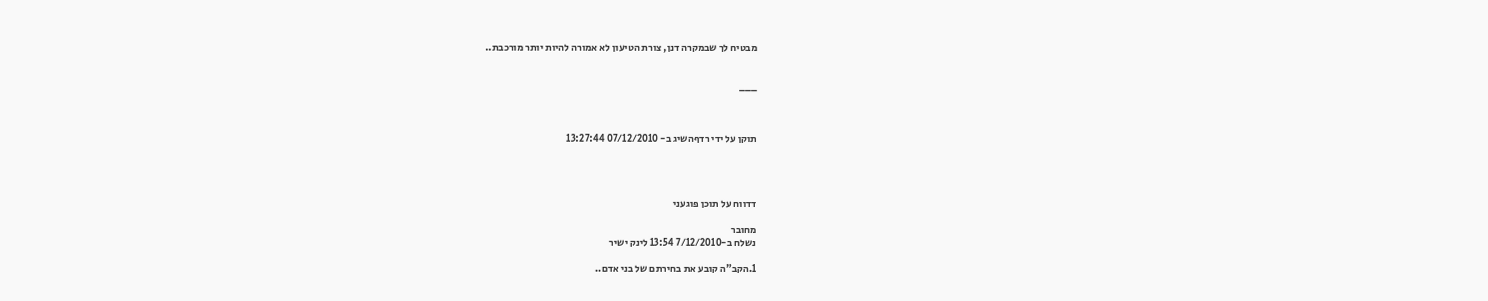מבטיח לך שבמקרה דנן, צורת הטיעון לא אמורה להיות יותר מורכבת..


___



תוקן על ידי רדףהשיג ב- 07/12/2010 13:27:44




דדווח על תוכן פוגעני

מחובר
נשלח ב-7/12/2010 13:54 לינק ישיר

1.הקב"ה קובע את בחירתם של בני אדם..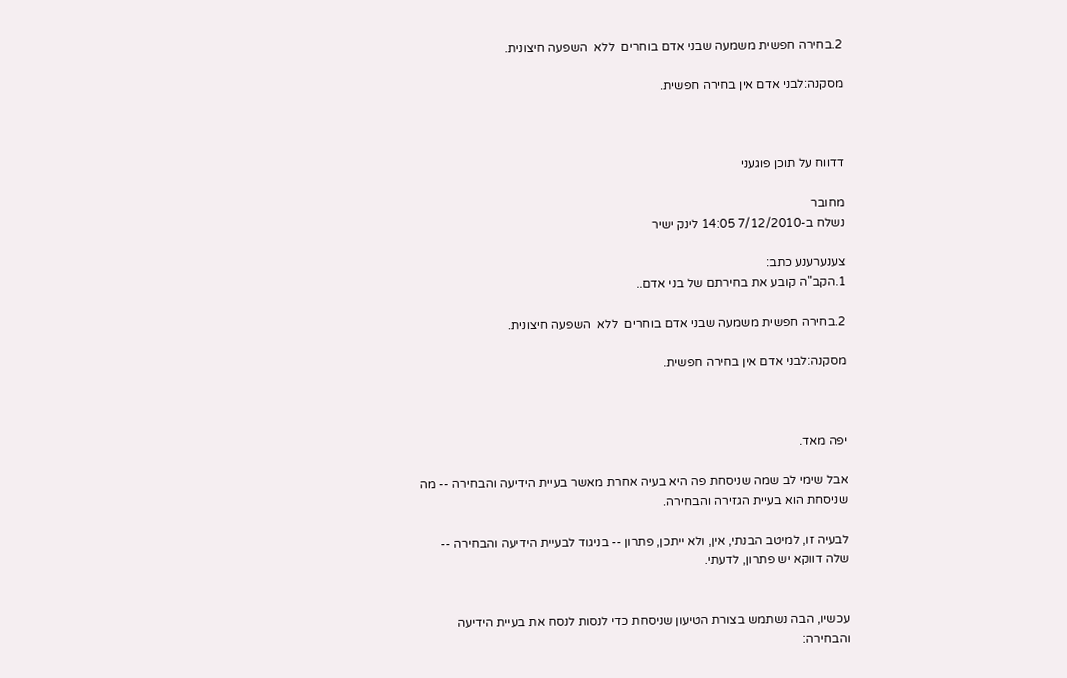2.בחירה חפשית משמעה שבני אדם בוחרים  ללא  השפעה חיצונית.

מסקנה:לבני אדם אין בחירה חפשית.



דדווח על תוכן פוגעני

מחובר
נשלח ב-7/12/2010 14:05 לינק ישיר

צענערענע כתב:
1.הקב"ה קובע את בחירתם של בני אדם..

2.בחירה חפשית משמעה שבני אדם בוחרים  ללא  השפעה חיצונית.

מסקנה:לבני אדם אין בחירה חפשית.



יפה מאד.

אבל שימי לב שמה שניסחת פה היא בעיה אחרת מאשר בעיית הידיעה והבחירה -- מה שניסחת הוא בעיית הגזירה והבחירה.

לבעיה זו, למיטב הבנתי, אין, ולא ייתכן, פתרון -- בניגוד לבעיית הידיעה והבחירה -- שלה דווקא יש פתרון, לדעתי.


עכשיו, הבה נשתמש בצורת הטיעון שניסחת כדי לנסות לנסח את בעיית הידיעה והבחירה: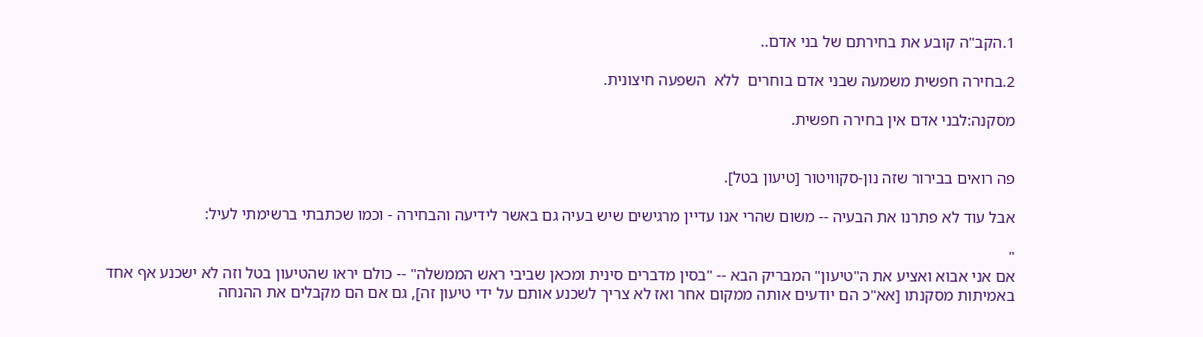1.הקב"ה קובע את בחירתם של בני אדם..

2.בחירה חפשית משמעה שבני אדם בוחרים  ללא  השפעה חיצונית.

מסקנה:לבני אדם אין בחירה חפשית.


פה רואים בבירור שזה נון-סקוויטור [טיעון בטל].

אבל עוד לא פתרנו את הבעיה -- משום שהרי אנו עדיין מרגישים שיש בעיה גם באשר לידיעה והבחירה - וכמו שכתבתי ברשימתי לעיל:

"
אם אני אבוא ואציע את ה"טיעון" המבריק הבא -- "בסין מדברים סינית ומכאן שביבי ראש הממשלה" -- כולם יראו שהטיעון בטל וזה לא ישכנע אף אחד באמיתות מסקנתו [אא"כ הם יודעים אותה ממקום אחר ואז לא צריך לשכנע אותם על ידי טיעון זה], גם אם הם מקבלים את ההנחה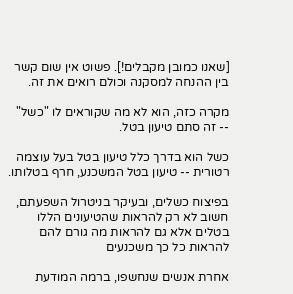[שאנו כמובן מקבלים!]. פשוט אין שום קשר בין ההנחה למסקנה וכולם רואים את זה.

מקרה כזה, הוא לא מה שקוראים לו "כשל" -- זה סתם טיעון בטל.

כשל הוא בדרך כלל טיעון בטל בעל עוצמה רטורית -- טיעון בטל המשכנע, חרף בטלותו.

בפיצוח כשלים, ובעיקר בניטרול השפעתם, חשוב לא רק להראות שהטיעונים הללו בטלים אלא גם להראות מה גורם להם להראות כל כך משכנעים

אחרת אנשים שנחשפו, ברמה המודעת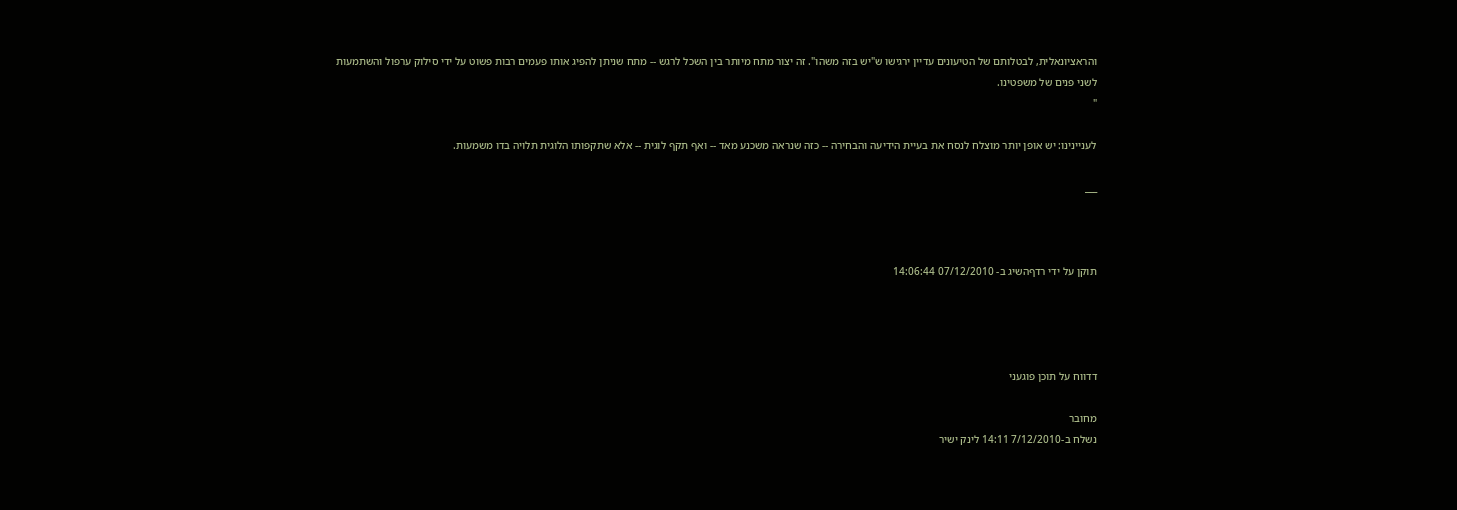והראציונאלית, לבטלותם של הטיעונים עדיין ירגישו ש"יש בזה משהו". זה יצור מתח מיותר בין השכל לרגש -- מתח שניתן להפיג אותו פעמים רבות פשוט על ידי סילוק ערפול והשתמעות לשני פנים של משפטינו.
"

לעניינינו: יש אופן יותר מוצלח לנסח את בעיית הידיעה והבחירה -- כזה שנראה משכנע מאד -- ואף תקף לוגית -- אלא שתקפותו הלוגית תלויה בדו משמעות.

___



תוקן על ידי רדףהשיג ב- 07/12/2010 14:06:44




דדווח על תוכן פוגעני

מחובר
נשלח ב-7/12/2010 14:11 לינק ישיר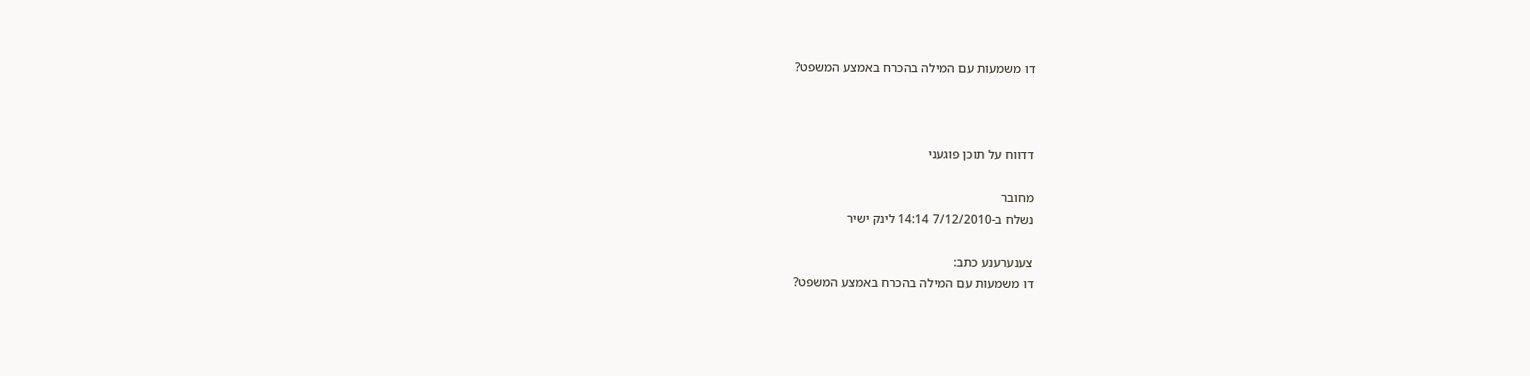דו משמעות עם המילה בהכרח באמצע המשפט?



דדווח על תוכן פוגעני

מחובר
נשלח ב-7/12/2010 14:14 לינק ישיר

צענערענע כתב:
דו משמעות עם המילה בהכרח באמצע המשפט?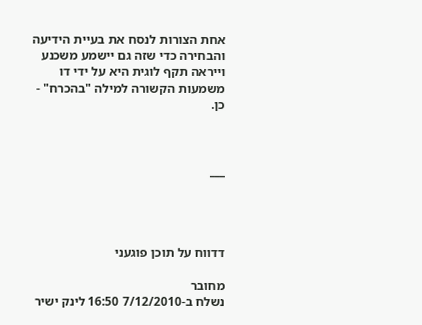אחת הצורות לנסח את בעיית הידיעה והבחירה כדי שזה גם יישמע משכנע וייראה תקף לוגית היא על ידי דו משמעות הקשורה למילה "בהכרח" - כן.



___




דדווח על תוכן פוגעני

מחובר
נשלח ב-7/12/2010 16:50 לינק ישיר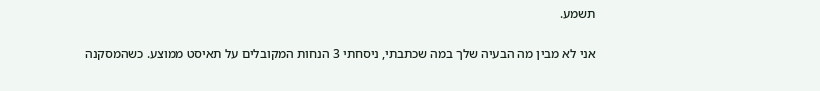תשמע.

אני לא מבין מה הבעיה שלך במה שכתבתי, ניסחתי 3 הנחות המקובלים על תאיסט ממוצע. כשהמסקנה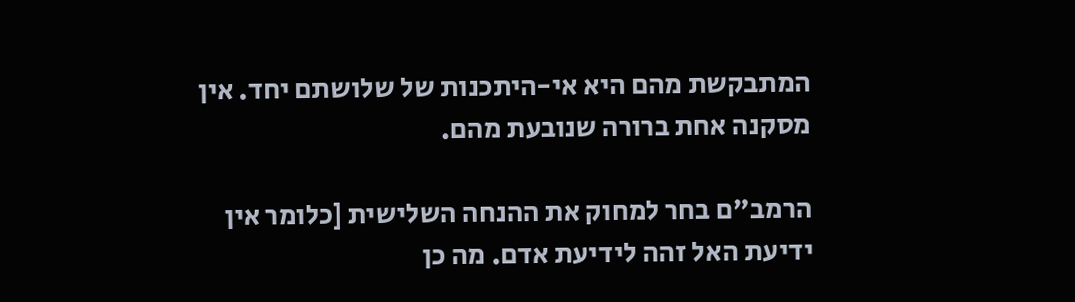המתבקשת מהם היא אי-היתכנות של שלושתם יחד. אין מסקנה אחת ברורה שנובעת מהם.

הרמב"ם בחר למחוק את ההנחה השלישית [כלומר אין ידיעת האל זהה לידיעת אדם. מה כן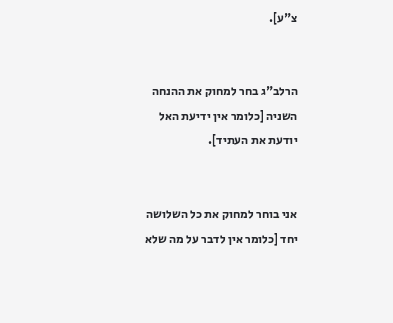צ"ע].


הרלב"ג בחר למחוק את ההנחה השניה [כלומר אין ידיעת האל יודעת את העתיד].


אני בוחר למחוק את כל השלושה יחד [כלומר אין לדבר על מה שלא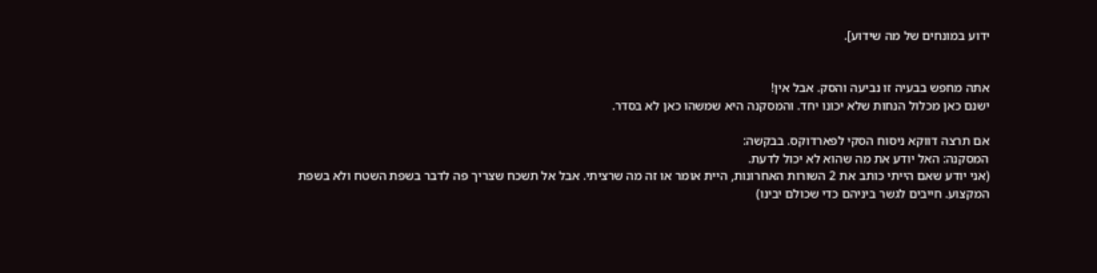ידוע במונחים של מה שידוע].


אתה מחפש בבעיה זו נביעה והסק. אבל אין!
ישנם כאן מכלול הנחות שלא יכונו יחד. והמסקנה היא שמשהו כאן לא בסדר.

אם תרצה דווקא ניסוח הסקי לפארדוקס. בבקשה:
המסקנה: האל יודע את מה שהוא לא יכול לדעת.
(אני יודע שאם הייתי כותב את 2 השורות האחרונות, היית אומר או זה מה שרציתי. אבל אל תשכח שצריך פה לדבר בשפת השטח ולא בשפת המקצוע. חייבים לגשר ביניהם כדי שכולם יבינו)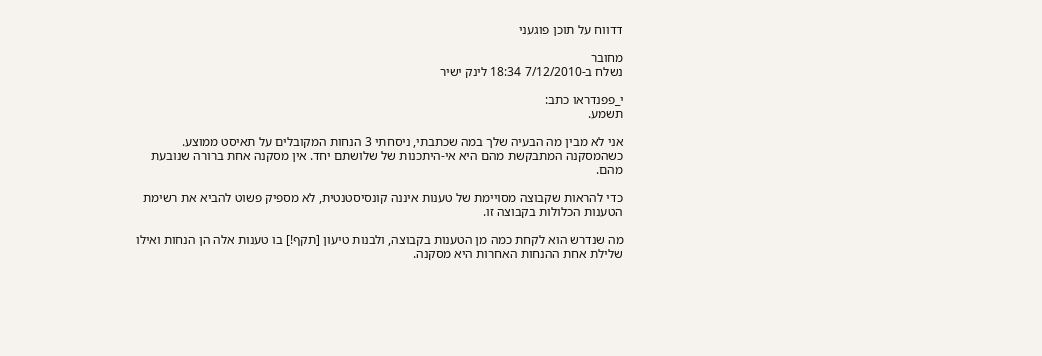דדווח על תוכן פוגעני

מחובר
נשלח ב-7/12/2010 18:34 לינק ישיר

י_פפנדראו כתב:
תשמע.

אני לא מבין מה הבעיה שלך במה שכתבתי, ניסחתי 3 הנחות המקובלים על תאיסט ממוצע. כשהמסקנה המתבקשת מהם היא אי-היתכנות של שלושתם יחד. אין מסקנה אחת ברורה שנובעת מהם.

כדי להראות שקבוצה מסויימת של טענות איננה קונסיסטנטית, לא מספיק פשוט להביא את רשימת הטענות הכלולות בקבוצה זו.

מה שנדרש הוא לקחת כמה מן הטענות בקבוצה, ולבנות טיעון [תקף!] בו טענות אלה הן הנחות ואילו שלילת אחת ההנחות האחרות היא מסקנה.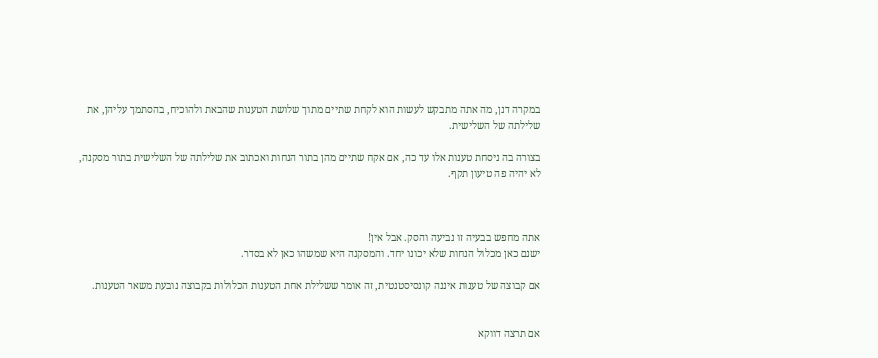במקרה דנן, מה אתה מתבקש לעשות הוא לקחת שתיים מתוך שלושת הטענות שהבאת ולהוכיח, בהסתמך עליהן, את שלילתה של השלישית.

בצורה בה ניסחת טענות אלו עד כה, אם אקח שתיים מהן בתור הנחות ואכתוב את שלילתה של השלישית בתור מסקנה, לא יהיה פה טיעון תקף.



אתה מחפש בבעיה זו נביעה והסק. אבל אין!
ישנם כאן מכלול הנחות שלא יכונו יחד. והמסקנה היא שמשהו כאן לא בסדר.

אם קבוצה של טענות איננה קונסיסטנטית, זה אומר ששלילת אחת הטענות הכלולות בקבוצה נובעת משאר הטענות.


אם תרצה דווקא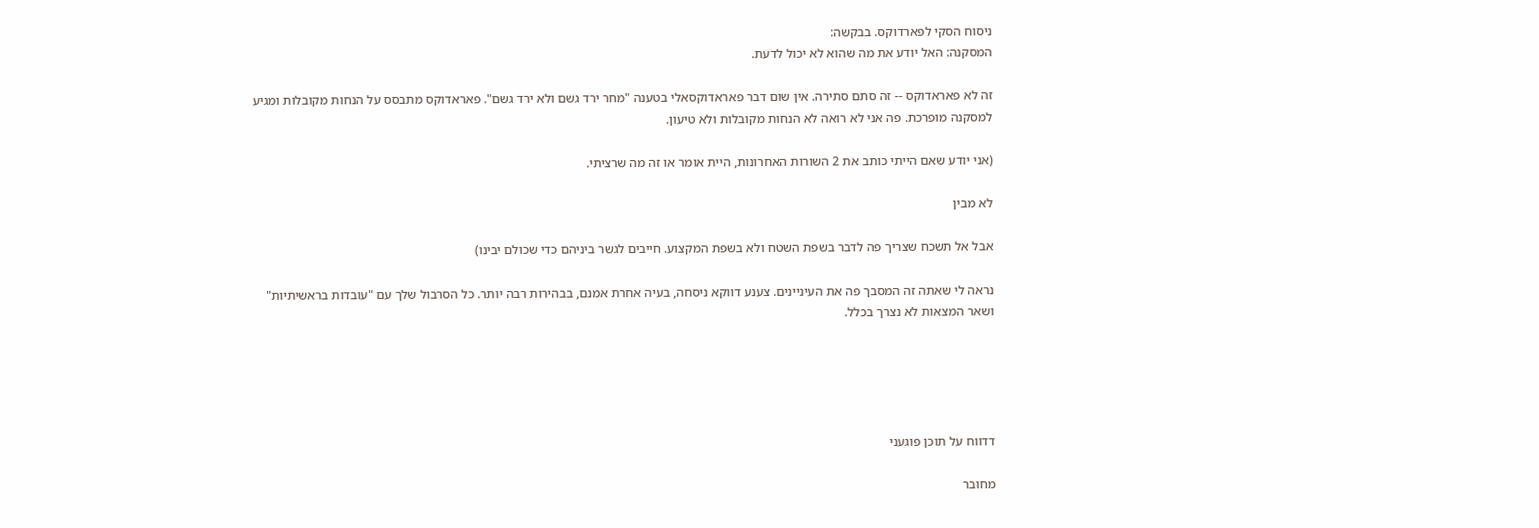ניסוח הסקי לפארדוקס. בבקשה:
המסקנה: האל יודע את מה שהוא לא יכול לדעת.

זה לא פאראדוקס -- זה סתם סתירה. אין שום דבר פאראדוקסאלי בטענה "מחר ירד גשם ולא ירד גשם". פאראדוקס מתבסס על הנחות מקובלות ומגיע למסקנה מופרכת. פה אני לא רואה לא הנחות מקובלות ולא טיעון.

(אני יודע שאם הייתי כותב את 2 השורות האחרונות, היית אומר או זה מה שרציתי.

לא מבין

אבל אל תשכח שצריך פה לדבר בשפת השטח ולא בשפת המקצוע. חייבים לגשר ביניהם כדי שכולם יבינו)

נראה לי שאתה זה המסבך פה את העיניינים. צענע דווקא ניסחה, בעיה אחרת אמנם, בבהירות רבה יותר. כל הסרבול שלך עם "עובדות בראשיתיות" ושאר המצאות לא נצרך בכלל.





דדווח על תוכן פוגעני

מחובר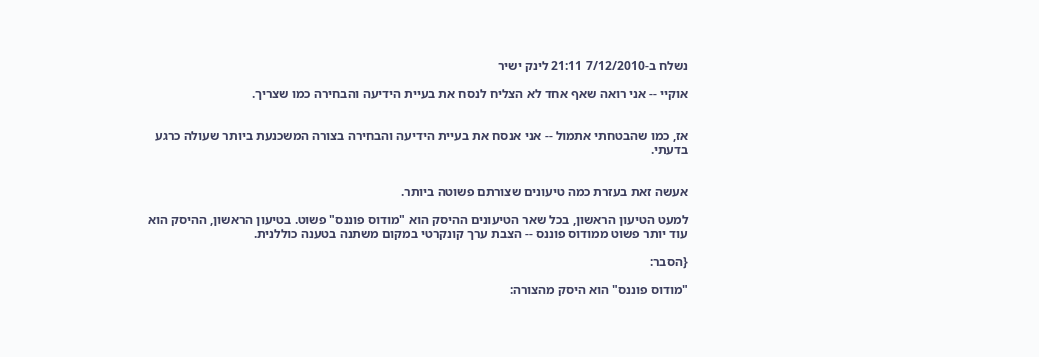נשלח ב-7/12/2010 21:11 לינק ישיר

אוקיי -- אני רואה שאף אחד לא הצליח לנסח את בעיית הידיעה והבחירה כמו שצריך.


אז, כמו שהבטחתי אתמול -- אני אנסח את בעיית הידיעה והבחירה בצורה המשכנעת ביותר שעולה כרגע בדעתי.


אעשה זאת בעזרת כמה טיעונים שצורתם פשוטה ביותר.

למעט הטיעון הראשון, בכל שאר הטיעונים ההיסק הוא "מודוס פוננס" פשוט. בטיעון הראשון, ההיסק הוא עוד יותר פשוט ממודוס פוננס -- הצבת ערך קונקרטי במקום משתנה בטענה כוללנית.

{הסבר:

"מודוס פוננס" הוא היסק מהצורה: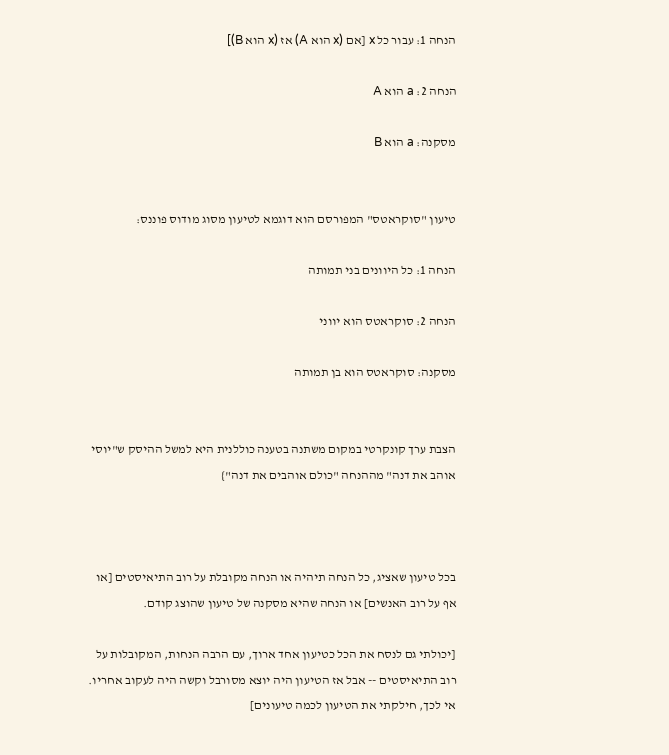הנחה 1: עבור כל x [אם (x הוא A) אז (x הוא B)]

הנחה 2: a הוא A

מסקנה: a הוא B


טיעון "סוקראטס" המפורסם הוא דוגמא לטיעון מסוג מודוס פוננס:

הנחה 1: כל היוונים בני תמותה

הנחה 2: סוקראטס הוא יווני

מסקנה: סוקראטס הוא בן תמותה


הצבת ערך קונקרטי במקום משתנה בטענה כוללנית היא למשל ההיסק ש"יוסי אוהב את דנה" מההנחה "כולם אוהבים את דנה"}



בכל טיעון שאציג, כל הנחה תיהיה או הנחה מקובלת על רוב התיאיסטים [או אף על רוב האנשים] או הנחה שהיא מסקנה של טיעון שהוצג קודם.

[יכולתי גם לנסח את הכל כטיעון אחד ארוך, עם הרבה הנחות, המקובלות על רוב התיאיסטים -- אבל אז הטיעון היה יוצא מסורבל וקשה היה לעקוב אחריו. אי לכך, חילקתי את הטיעון לכמה טיעונים]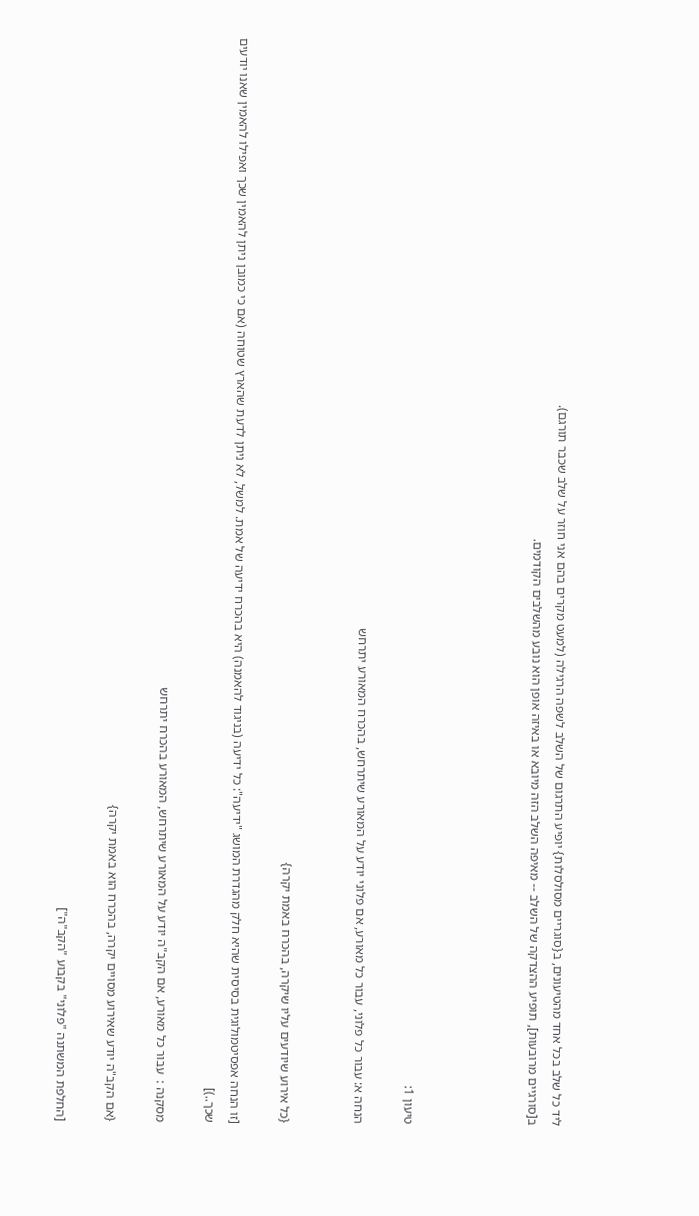ליד כל שלב בכל אחד מהטיעונים, ב{סוגריים מסולסלות} יופיע התרגום של השלב לשפה הרגילה (למעט מקרים בהם אני חוזר על שלב שכבר תורגם).
ב[סורגיים מרובעות], תופיע ההצדקה של השלב -- מאיפה השלב הזה מיובא או באיזה אופן הוא נובע מהשלבים הקודמים.




טיעון 1:

הנחה א: עבור כל פלוני, עבור כל מאורע, אם פלוני יודע על המאורע שיתרחש, בהכרח המאורע יתרחש


{כל אירוע שיודעים עליו שיקרה, בהכרח באמת יקרה}

[זו הנחה אפסיטמולוגית בסיסית שהיא חלק מהגדרת המושג "ידיעה": כל ידיעה (בניגוד להאמנה) היא בהכרח ידיעה של אמת. למשל, לא ניתן לדעת שהארץ שטוחה (אם כי כמובן ניתן להאמין שכך ואפילו להאמין שאנו יודעים שכך..)]

מסקנה :  עבור כל מאורע, אם הקב"ה יודע על המאורע שיתרחש, המאורע בהכרח יתרחש

{אם הקב"ה יודע שאירוע מסויים יקרה, בהכרח הוא באמת יקרה}

[החלפת המשתנה "פלוני" בקבוע "הקב"ה"]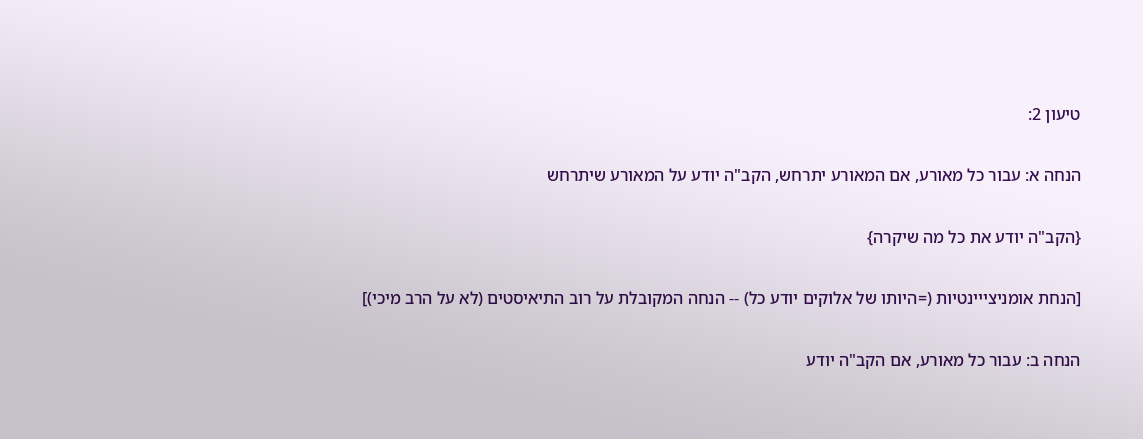טיעון 2:

הנחה א: עבור כל מאורע, אם המאורע יתרחש, הקב"ה יודע על המאורע שיתרחש

{הקב"ה יודע את כל מה שיקרה}

[הנחת אומניצייינטיות (=היותו של אלוקים יודע כל) -- הנחה המקובלת על רוב התיאיסטים (לא על הרב מיכי)]

הנחה ב: עבור כל מאורע, אם הקב"ה יודע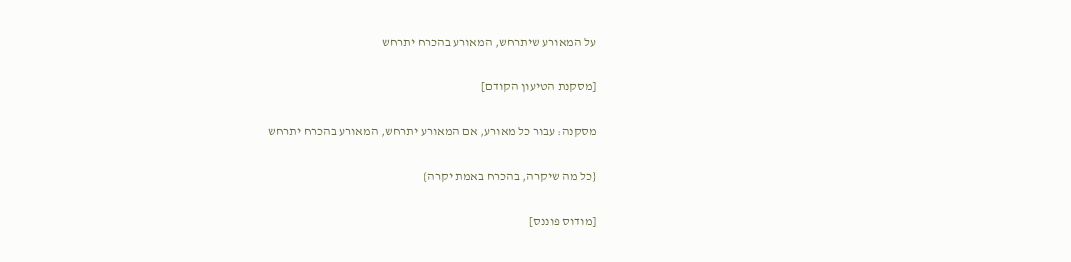על המאורע שיתרחש, המאורע בהכרח יתרחש

[מסקנת הטיעון הקודם]

מסקנה: עבור כל מאורע, אם המאורע יתרחש, המאורע בהכרח יתרחש

{כל מה שיקרה, בהכרח באמת יקרה}

[מודוס פוננס]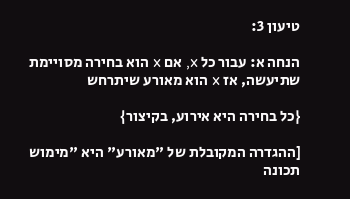טיעון 3:

הנחה א: עבור כל x, אם x הוא בחירה מסויימת שתיעשה, אז x הוא מאורע שיתרחש

{כל בחירה היא אירוע, בקיצור}

[ההגדרה המקובלת של "מאורע" היא "מימוש תכונה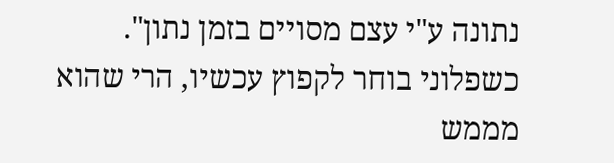נתונה ע"י עצם מסויים בזמן נתון". כשפלוני בוחר לקפוץ עכשיו, הרי שהוא מממש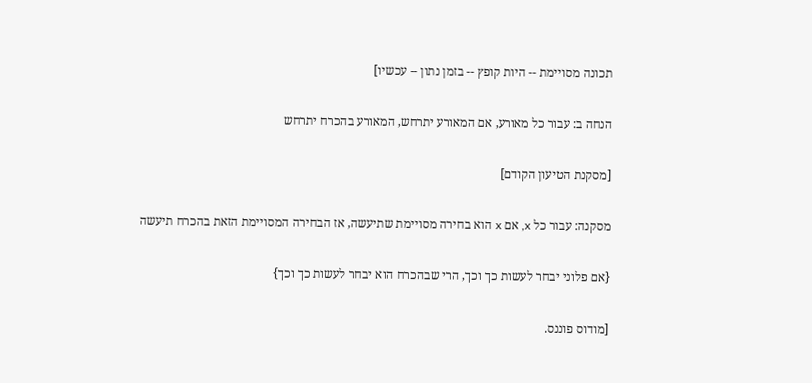תכונה מסויימת -- היות קופץ -- בזמן נתון -- עכשיו]

הנחה ב: עבור כל מאורע, אם המאורע יתרחש, המאורע בהכרח יתרחש

[מסקנת הטיעון הקודם]

מסקנה: עבור כל x, אם x הוא בחירה מסויימת שתיעשה, אז הבחירה המסויימת הזאת בהכרח תיעשה

{אם פלוני יבחר לעשות כך וכך, הרי שבהכרח הוא יבחר לעשות כך וכך}

[מודוס פוננס.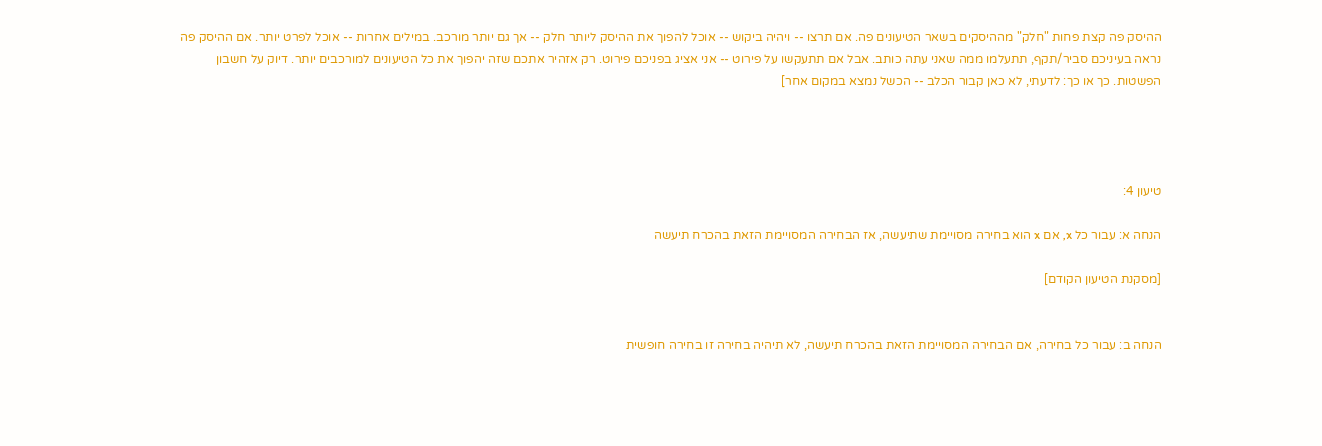ההיסק פה קצת פחות "חלק" מההיסקים בשאר הטיעונים פה. אם תרצו -- ויהיה ביקוש -- אוכל להפוך את ההיסק ליותר חלק -- אך גם יותר מורכב. במילים אחרות -- אוכל לפרט יותר. אם ההיסק פה נראה בעיניכם סביר/תקף, תתעלמו ממה שאני עתה כותב. אבל אם תתעקשו על פירוט -- אני אציג בפניכם פירוט. רק אזהיר אתכם שזה יהפוך את כל הטיעונים למורכבים יותר. דיוק על חשבון הפשטות. כך או כך: לדעתי, לא כאן קבור הכלב -- הכשל נמצא במקום אחר]




טיעון 4:

הנחה א: עבור כל x, אם x הוא בחירה מסויימת שתיעשה, אז הבחירה המסויימת הזאת בהכרח תיעשה

[מסקנת הטיעון הקודם]


הנחה ב: עבור כל בחירה, אם הבחירה המסויימת הזאת בהכרח תיעשה, לא תיהיה בחירה זו בחירה חופשית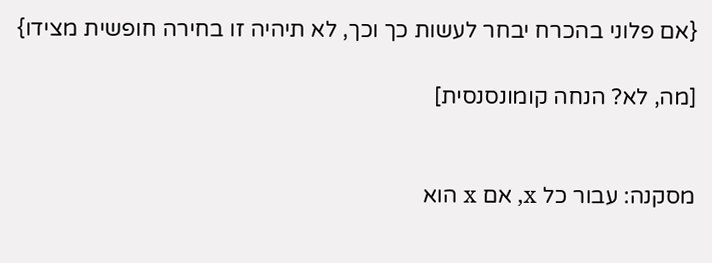{אם פלוני בהכרח יבחר לעשות כך וכך, לא תיהיה זו בחירה חופשית מצידו}

[מה, לא? הנחה קומונסנסית]


מסקנה: עבור כל x, אם x הוא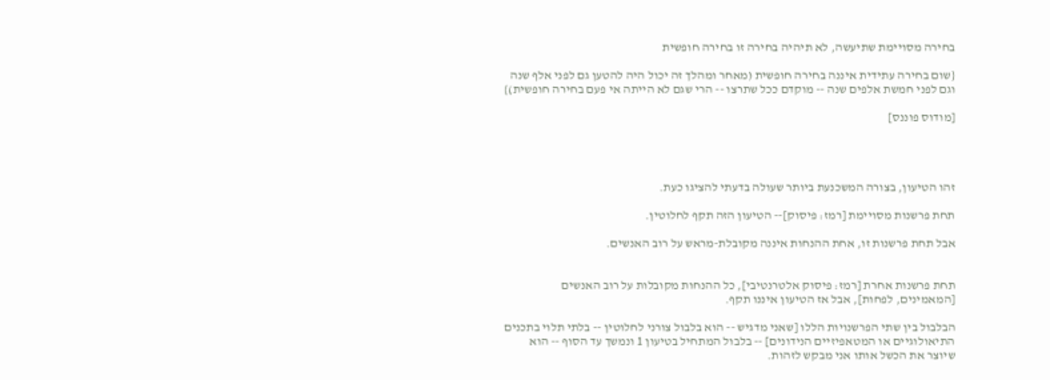בחירה מסויימת שתיעשה, לא תיהיה בחירה זו בחירה חופשית

{שום בחירה עתידית איננה בחירה חופשית (מאחר ומהלך זה יכול היה להטען גם לפני אלף שנה וגם לפני חמשת אלפים שנה -- מוקדם ככל שתרצו -- הרי שגם לא הייתה אי פעם בחירה חופשית)}

[מודוס פוננס]




זהו הטיעון, בצורה המשכנעת ביותר שעולה בדעתי להציגו כעת.

תחת פרשנות מסויימת [רמז: פיסוק]-- הטיעון הזה תקף לחלוטין.

אבל תחת פרשנות זו, אחת ההנחות איננה מקובלת-מראש על רוב האנשים.


תחת פרשנות אחרת [רמז: פיסוק אלטרנטיבי], כל ההנחות מקובלות על רוב האנשים [המאמינים, לפחות], אבל אז הטיעון איננו תקף.

הבלבול בין שתי הפרשנויות הללו [שאני מדגיש -- הוא בלבול צורני לחלוטין -- בלתי תלוי בתכנים התיאולוגיים או המטאפיזיים הנידונים] -- בלבול המתחיל בטיעון 1 ונמשך עד הסוף -- הוא שיוצר את הכשל אותו אני מבקש לזהות.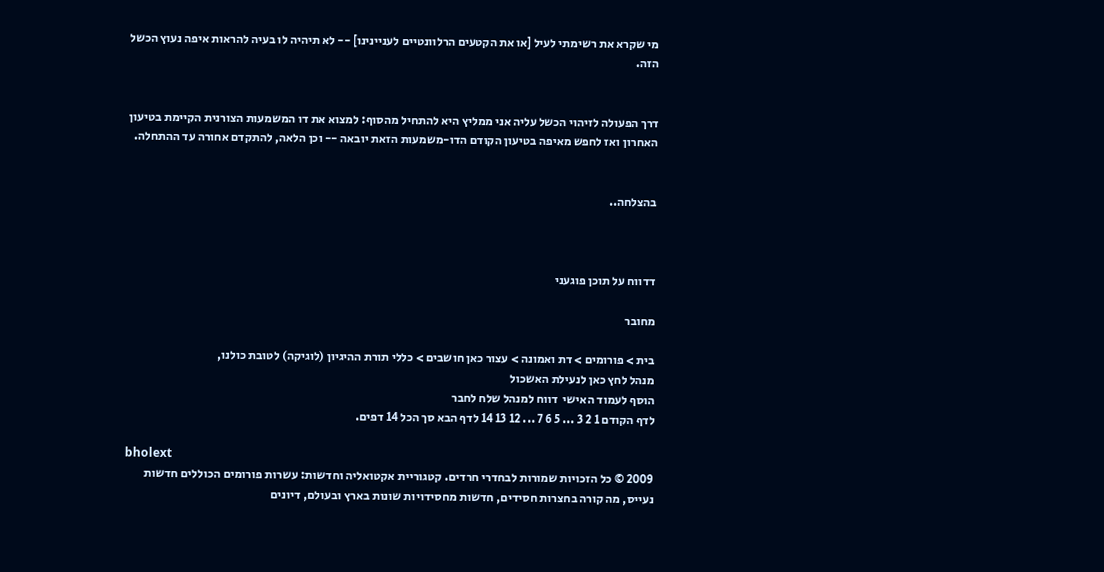מי שקרא את רשימתי לעיל [או את הקטעים הרלוונטיים לעניינינו] -- לא תיהיה לו בעיה להראות איפה נעוץ הכשל הזה.


דרך הפעולה לזיהוי הכשל עליה אני ממליץ היא להתחיל מהסוף: למצוא את דו המשמעות הצורנית הקיימת בטיעון האחרון ואז לחפש מאיפה בטיעון הקודם הדו-משמעות הזאת יובאה -- וכן הלאה, להתקדם אחורה עד ההתחלה.


בהצלחה..



דדווח על תוכן פוגעני

מחובר

בית > פורומים > דת ואמונה > עצור כאן חושבים > כללי תורת ההיגיון (לוגיקה) לטובת כולנו,
מנהל לחץ כאן לנעילת האשכול
הוסף לעמוד האישי  דווח למנהל שלח לחבר
לדף הקודם 1 2 3 ... 5 6 7 ... 12 13 14 לדף הבא סך הכל 14 דפים.

bholext
2009 © כל הזכויות שמורות לבחדרי חרדים. קטגוריית אקטואליה וחדשות: עשרות פורומים הכוללים חדשות נעייס, מה קורה בחצרות חסידים, חדשות מחסידויות שונות בארץ ובעולם, דיונים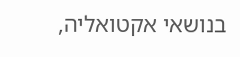בנושאי אקטואליה,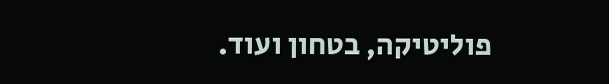פוליטיקה, בטחון ועוד.